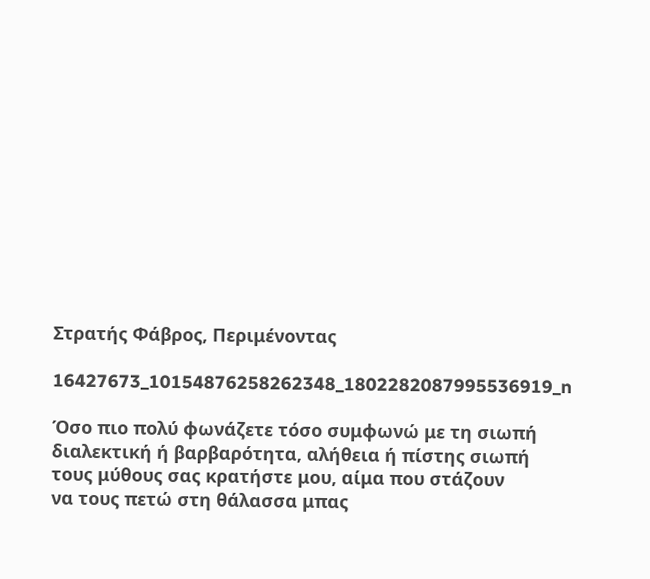Στρατής Φάβρος, Περιμένοντας

16427673_10154876258262348_1802282087995536919_n

Όσο πιο πολύ φωνάζετε τόσο συμφωνώ με τη σιωπή
διαλεκτική ή βαρβαρότητα, αλήθεια ή πίστης σιωπή
τους μύθους σας κρατήστε μου, αίμα που στάζουν
να τους πετώ στη θάλασσα μπας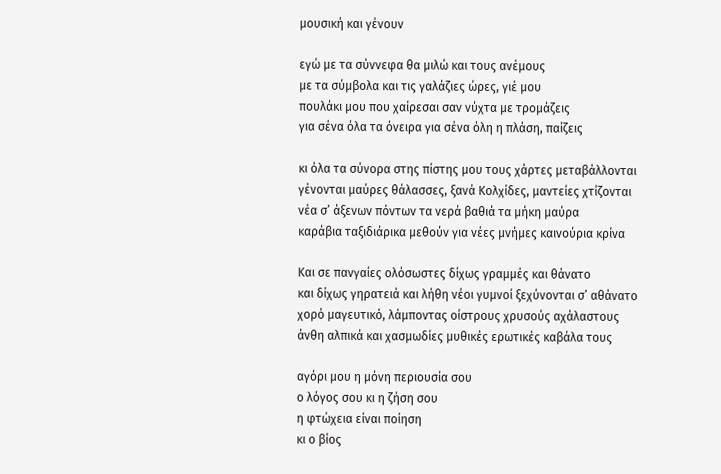μουσική και γένουν

εγώ με τα σύννεφα θα μιλώ και τους ανέμους
με τα σύμβολα και τις γαλάζιες ώρες, γιέ μου
πουλάκι μου που χαίρεσαι σαν νύχτα με τρομάζεις
για σένα όλα τα όνειρα για σένα όλη η πλάση, παίζεις

κι όλα τα σύνορα στης πίστης μου τους χάρτες μεταβάλλονται
γένονται μαύρες θάλασσες, ξανά Κολχίδες, μαντείες χτίζονται
νέα σ’ άξενων πόντων τα νερά βαθιά τα μήκη μαύρα
καράβια ταξιδιάρικα μεθούν για νέες μνήμες καινούρια κρίνα

Και σε πανγαίες ολόσωστες δίχως γραμμές και θάνατο
και δίχως γηρατειά και λήθη νέοι γυμνοί ξεχύνονται σ’ αθάνατο
χορό μαγευτικό, λάμποντας οίστρους χρυσούς αχάλαστους
άνθη αλπικά και χασμωδίες μυθικές ερωτικές καβάλα τους

αγόρι μου η μόνη περιουσία σου
ο λόγος σου κι η ζήση σου
η φτώχεια είναι ποίηση
κι ο βίος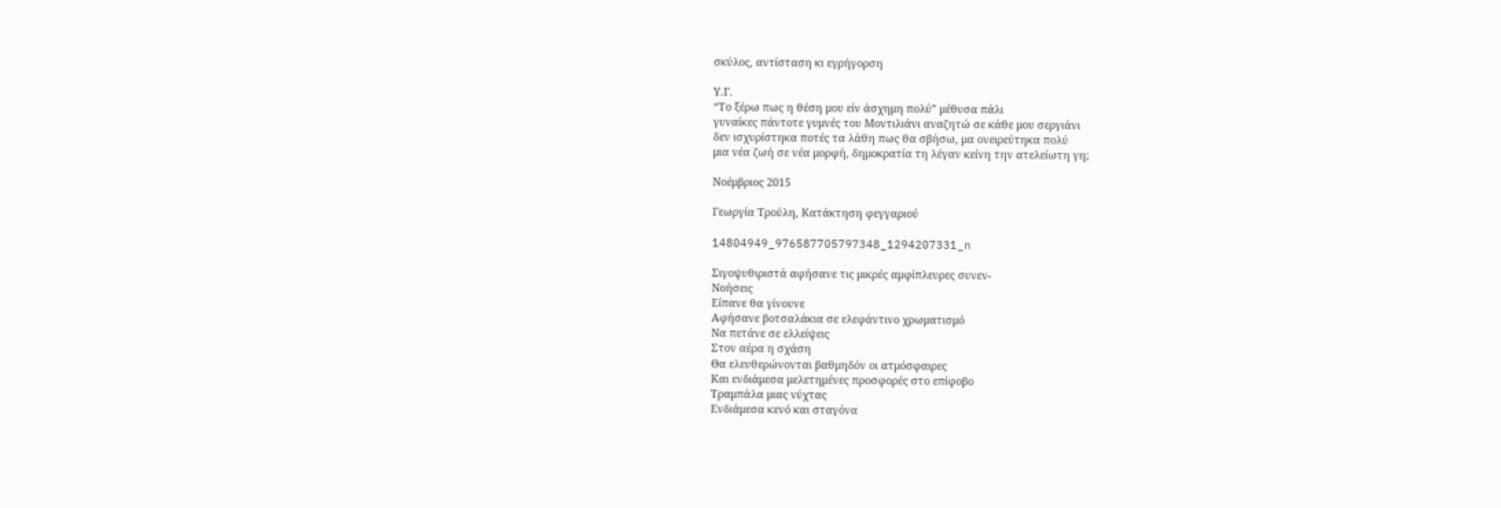σκύλος, αντίσταση κι εγρήγορση

Υ.Γ.
“Το ξέρω πως η θέση μου είν άσχημη πολύ” μέθυσα πάλι
γυναίκες πάντοτε γυμνές του Μοντιλιάνι αναζητώ σε κάθε μου σεργιάνι
δεν ισχυρίστηκα ποτές τα λάθη πως θα σβήσω, μα ονειρεύτηκα πολύ
μια νέα ζωή σε νέα μορφή, δημοκρατία τη λέγαν κείνη την ατελείωτη γη;

Νοέμβριος 2015

Γεωργία Τρούλη, Κατάκτηση φεγγαριού

14804949_976587705797348_1294207331_n

Σιγοψυθιριστά αφήσανε τις μικρές αμφίπλευρες συνεν-
Νοήσεις
Είπανε θα γίνουνε
Αφήσανε βοτσαλάκια σε ελεφάντινο χρωματισμό
Να πετάνε σε ελλείψεις
Στον αέρα η σχάση
Θα ελευθερώνονται βαθμηδόν οι ατμόσφαιρες
Και ενδιάμεσα μελετημένες προσφορές στο επίφοβο
Τραμπάλα μιας νύχτας
Ενδιάμεσα κενό και σταγόνα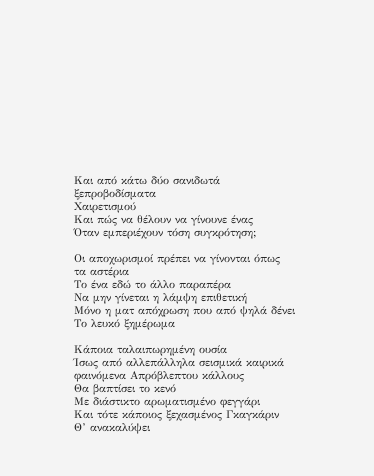Και από κάτω δύο σανιδωτά ξεπροβοδίσματα
Χαιρετισμού
Και πώς να θέλουν να γίνουνε ένας
Όταν εμπεριέχουν τόση συγκρότηση;

Οι αποχωρισμοί πρέπει να γίνονται όπως τα αστέρια
Το ένα εδώ το άλλο παραπέρα
Να μην γίνεται η λάμψη επιθετική
Μόνο η ματ απόχρωση που από ψηλά δένει
Το λευκό ξημέρωμα

Κάποια ταλαιπωρημένη ουσία
Ίσως από αλλεπάλληλα σεισμικά καιρικά φαινόμενα Απρόβλεπτου κάλλους
Θα βαπτίσει το κενό
Με διάστικτο αρωματισμένο φεγγάρι
Και τότε κάποιος ξεχασμένος Γκαγκάριν
Θ’ ανακαλύψει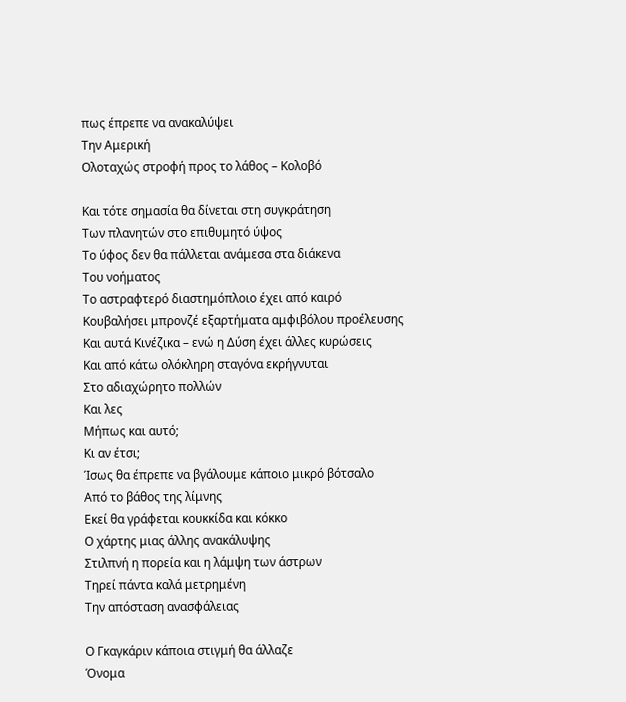πως έπρεπε να ανακαλύψει
Την Αμερική
Ολοταχώς στροφή προς το λάθος – Κολοβό

Και τότε σημασία θα δίνεται στη συγκράτηση
Των πλανητών στο επιθυμητό ύψος
Το ύφος δεν θα πάλλεται ανάμεσα στα διάκενα
Του νοήματος
Το αστραφτερό διαστημόπλοιο έχει από καιρό
Κουβαλήσει μπρονζέ εξαρτήματα αμφιβόλου προέλευσης
Και αυτά Κινέζικα – ενώ η Δύση έχει άλλες κυρώσεις
Και από κάτω ολόκληρη σταγόνα εκρήγνυται
Στο αδιαχώρητο πολλών
Και λες
Μήπως και αυτό;
Κι αν έτσι;
Ίσως θα έπρεπε να βγάλουμε κάποιο μικρό βότσαλο
Από το βάθος της λίμνης
Εκεί θα γράφεται κουκκίδα και κόκκο
Ο χάρτης μιας άλλης ανακάλυψης
Στιλπνή η πορεία και η λάμψη των άστρων
Τηρεί πάντα καλά μετρημένη
Την απόσταση ανασφάλειας

Ο Γκαγκάριν κάποια στιγμή θα άλλαζε
Όνομα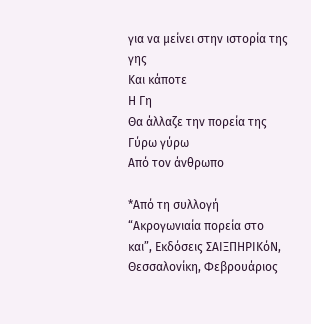για να μείνει στην ιστορία της γης
Και κάποτε
Η Γη
Θα άλλαζε την πορεία της Γύρω γύρω
Από τον άνθρωπο

*Από τη συλλογή “Ακρογωνιαία πορεία στο και”, Εκδόσεις ΣΑΙΞΠΗΡΙΚόΝ, Θεσσαλονίκη, Φεβρουάριος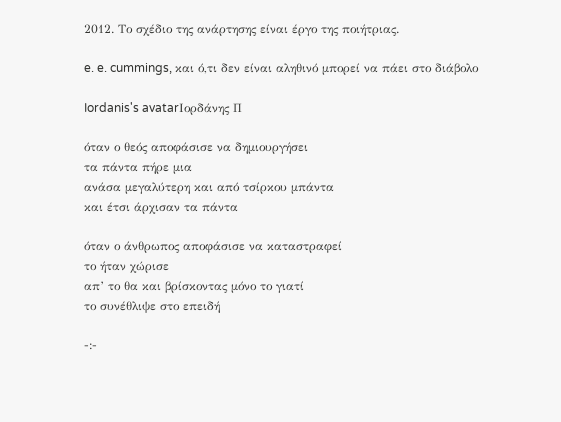2012. Το σχέδιο της ανάρτησης είναι έργο της ποιήτριας.

e. e. cummings, και ό,τι δεν είναι αληθινό μπορεί να πάει στο διάβολο

Iordanis's avatarΙορδάνης Π

όταν ο θεός αποφάσισε να δημιουργήσει
τα πάντα πήρε μια
ανάσα μεγαλύτερη και από τσίρκου μπάντα
και έτσι άρχισαν τα πάντα

όταν ο άνθρωπος αποφάσισε να καταστραφεί
το ήταν χώρισε
απ’ το θα και βρίσκοντας μόνο το γιατί
το συνέθλιψε στο επειδή

-:-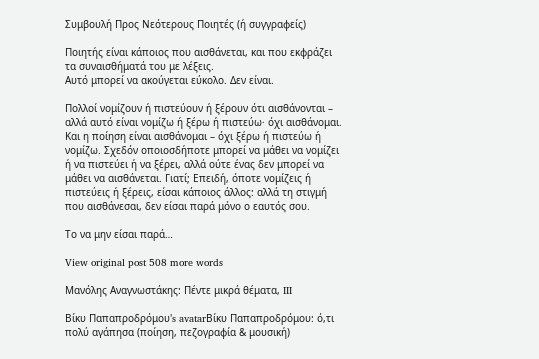Συμβουλή Προς Νεότερους Ποιητές (ή συγγραφείς)

Ποιητής είναι κάποιος που αισθάνεται, και που εκφράζει τα συναισθήματά του με λέξεις.
Αυτό μπορεί να ακούγεται εύκολο. Δεν είναι.

Πολλοί νομίζουν ή πιστεύουν ή ξέρουν ότι αισθάνονται – αλλά αυτό είναι νομίζω ή ξέρω ή πιστεύω· όχι αισθάνομαι. Και η ποίηση είναι αισθάνομαι – όχι ξέρω ή πιστεύω ή νομίζω. Σχεδόν οποιοσδήποτε μπορεί να μάθει να νομίζει ή να πιστεύει ή να ξέρει, αλλά ούτε ένας δεν μπορεί να μάθει να αισθάνεται. Γιατί; Επειδή, όποτε νομίζεις ή πιστεύεις ή ξέρεις, είσαι κάποιος άλλος: αλλά τη στιγμή που αισθάνεσαι, δεν είσαι παρά μόνο ο εαυτός σου.

Το να μην είσαι παρά…

View original post 508 more words

Μανόλης Αναγνωστάκης: Πέντε μικρά θέματα, III

Βίκυ Παπαπροδρόμου's avatarΒίκυ Παπαπροδρόμου: ό,τι πολύ αγάπησα (ποίηση, πεζογραφία & μουσική)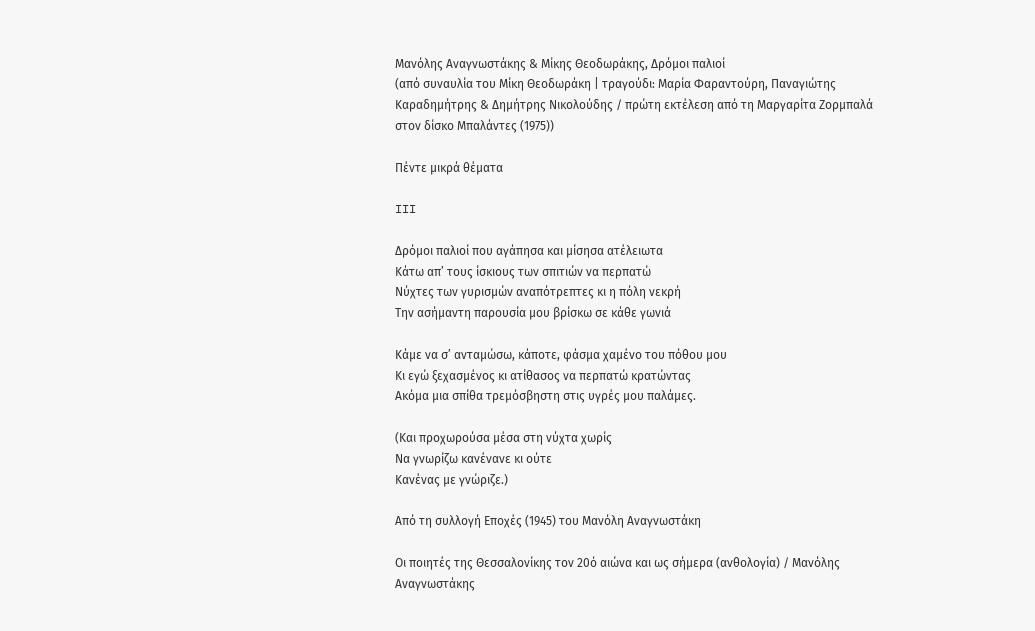Μανόλης Αναγνωστάκης & Μίκης Θεοδωράκης, Δρόμοι παλιοί
(από συναυλία του Μίκη Θεοδωράκη | τραγούδι: Μαρία Φαραντούρη, Παναγιώτης Καραδημήτρης & Δημήτρης Νικολούδης / πρώτη εκτέλεση από τη Μαργαρίτα Ζορμπαλά στον δίσκο Μπαλάντες (1975))

Πέντε μικρά θέματα

III

Δρόμοι παλιοί που αγάπησα και μίσησα ατέλειωτα
Κάτω απ’ τους ίσκιους των σπιτιών να περπατώ
Νύχτες των γυρισμών αναπότρεπτες κι η πόλη νεκρή
Την ασήμαντη παρουσία μου βρίσκω σε κάθε γωνιά

Κάμε να σ’ ανταμώσω, κάποτε, φάσμα χαμένο του πόθου μου
Κι εγώ ξεχασμένος κι ατίθασος να περπατώ κρατώντας
Ακόμα μια σπίθα τρεμόσβηστη στις υγρές μου παλάμες.

(Και προχωρούσα μέσα στη νύχτα χωρίς
Να γνωρίζω κανένανε κι ούτε
Κανένας με γνώριζε.)

Από τη συλλογή Εποχές (1945) του Μανόλη Αναγνωστάκη

Οι ποιητές της Θεσσαλονίκης τον 20ό αιώνα και ως σήμερα (ανθολογία) / Μανόλης Αναγνωστάκης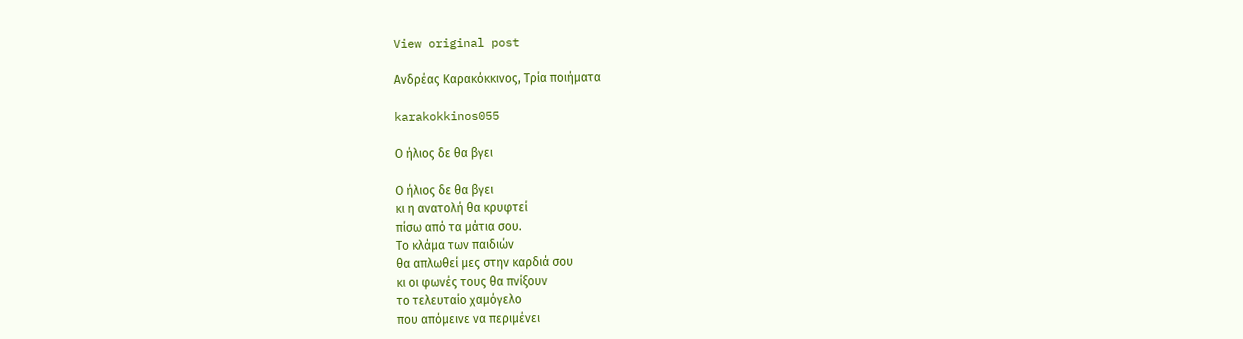View original post

Ανδρέας Καρακόκκινος, Τρία ποιήματα

karakokkinos055

Ο ήλιος δε θα βγει

Ο ήλιος δε θα βγει
κι η ανατολή θα κρυφτεί
πίσω από τα μάτια σου.
Το κλάμα των παιδιών
θα απλωθεί μες στην καρδιά σου
κι οι φωνές τους θα πνίξουν
το τελευταίο χαμόγελο
που απόμεινε να περιμένει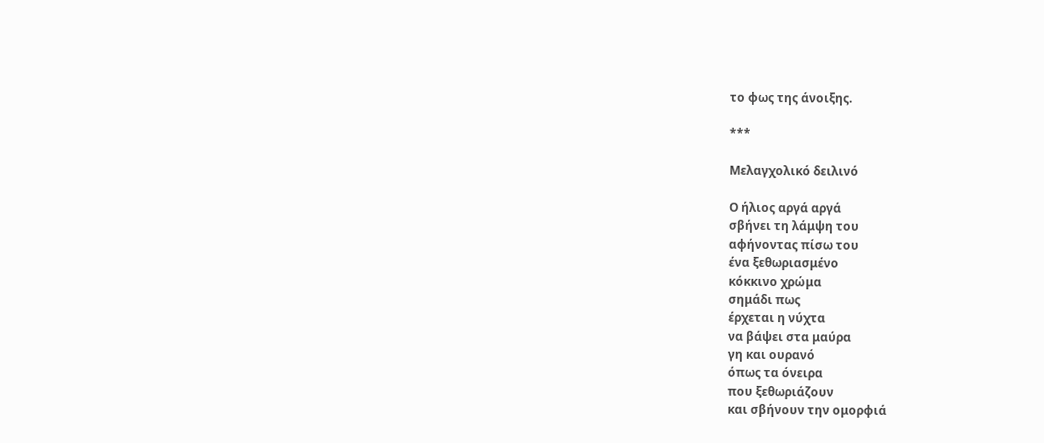το φως της άνοιξης.

***

Μελαγχολικό δειλινό

Ο ήλιος αργά αργά
σβήνει τη λάμψη του
αφήνοντας πίσω του
ένα ξεθωριασμένο
κόκκινο χρώμα
σημάδι πως
έρχεται η νύχτα
να βάψει στα μαύρα
γη και ουρανό
όπως τα όνειρα
που ξεθωριάζουν
και σβήνουν την ομορφιά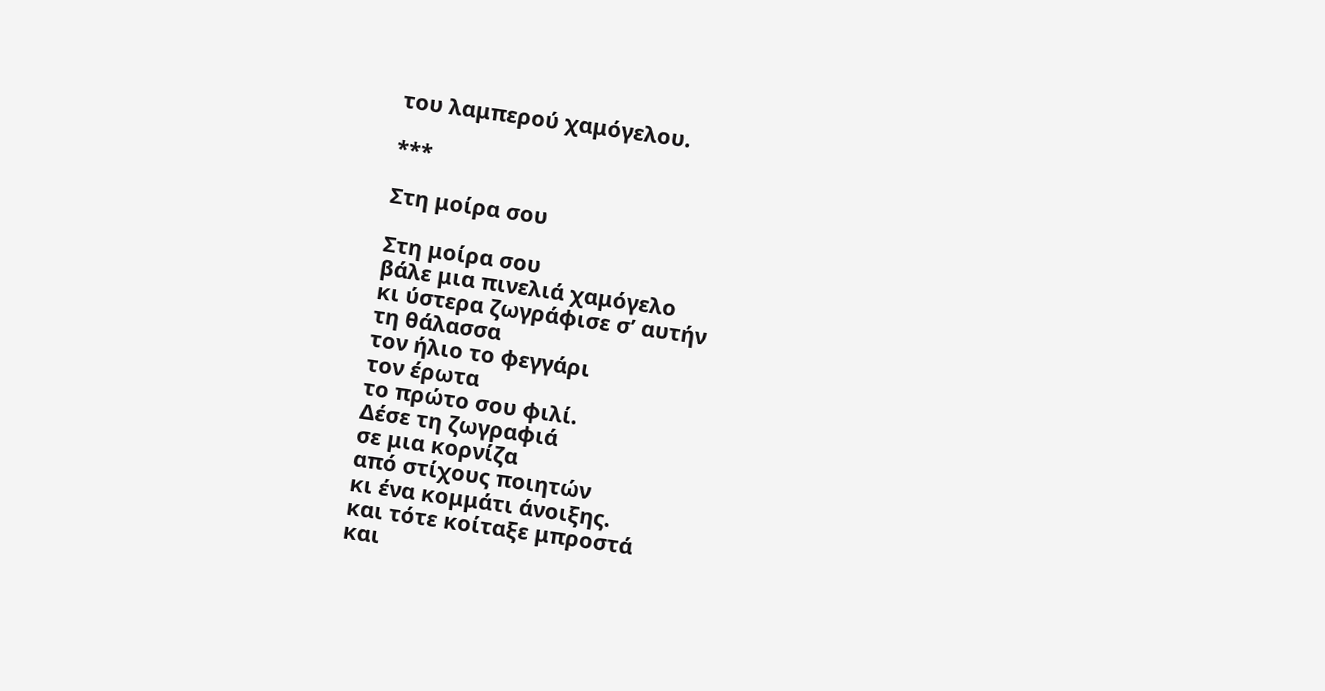του λαμπερού χαμόγελου.

***

Στη μοίρα σου

Στη μοίρα σου
βάλε μια πινελιά χαμόγελο
κι ύστερα ζωγράφισε σ’ αυτήν
τη θάλασσα
τον ήλιο το φεγγάρι
τον έρωτα
το πρώτο σου φιλί.
Δέσε τη ζωγραφιά
σε μια κορνίζα
από στίχους ποιητών
κι ένα κομμάτι άνοιξης.
και τότε κοίταξε μπροστά
και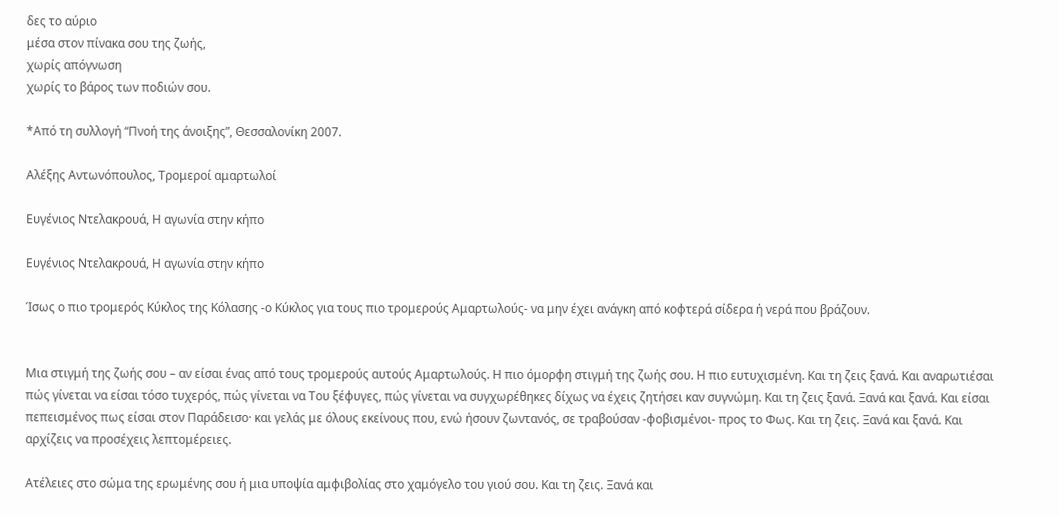δες το αύριο
μέσα στον πίνακα σου της ζωής,
χωρίς απόγνωση
χωρίς το βάρος των ποδιών σου.

*Από τη συλλογή “Πνοή της άνοιξης”, Θεσσαλονίκη 2007.

Αλέξης Αντωνόπουλος, Τρομεροί αμαρτωλοί

Ευγένιος Ντελακρουά, Η αγωνία στην κήπο

Ευγένιος Ντελακρουά, Η αγωνία στην κήπο

Ίσως ο πιο τρομερός Κύκλος της Κόλασης -ο Κύκλος για τους πιο τρομερούς Αμαρτωλούς- να μην έχει ανάγκη από κοφτερά σίδερα ή νερά που βράζουν.


Μια στιγμή της ζωής σου – αν είσαι ένας από τους τρομερούς αυτούς Αμαρτωλούς. Η πιο όμορφη στιγμή της ζωής σου. Η πιο ευτυχισμένη. Και τη ζεις ξανά. Και αναρωτιέσαι πώς γίνεται να είσαι τόσο τυχερός, πώς γίνεται να Του ξέφυγες, πώς γίνεται να συγχωρέθηκες δίχως να έχεις ζητήσει καν συγνώμη. Και τη ζεις ξανά. Ξανά και ξανά. Και είσαι πεπεισμένος πως είσαι στον Παράδεισο· και γελάς με όλους εκείνους που, ενώ ήσουν ζωντανός, σε τραβούσαν -φοβισμένοι- προς το Φως. Και τη ζεις. Ξανά και ξανά. Και αρχίζεις να προσέχεις λεπτομέρειες.

Ατέλειες στο σώμα της ερωμένης σου ή μια υποψία αμφιβολίας στο χαμόγελο του γιού σου. Και τη ζεις. Ξανά και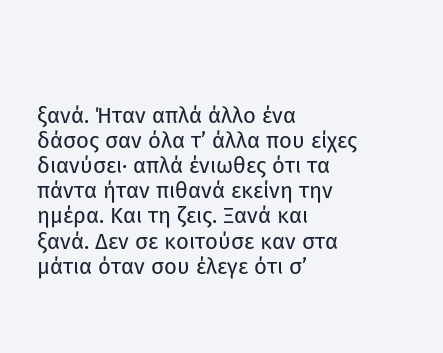ξανά. Ήταν απλά άλλο ένα δάσος σαν όλα τ’ άλλα που είχες διανύσει· απλά ένιωθες ότι τα πάντα ήταν πιθανά εκείνη την ημέρα. Και τη ζεις. Ξανά και ξανά. Δεν σε κοιτούσε καν στα μάτια όταν σου έλεγε ότι σ’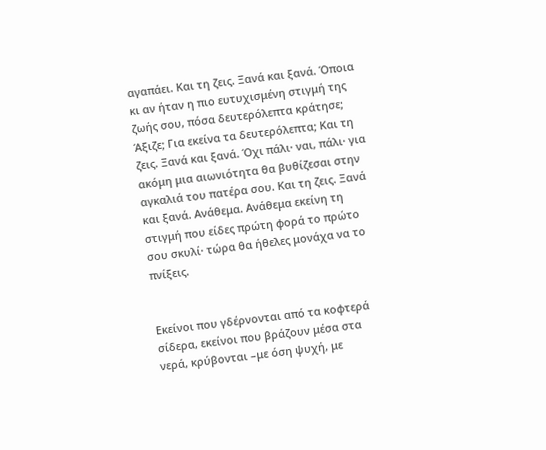αγαπάει. Και τη ζεις. Ξανά και ξανά. Όποια κι αν ήταν η πιο ευτυχισμένη στιγμή της ζωής σου, πόσα δευτερόλεπτα κράτησε; Άξιζε; Για εκείνα τα δευτερόλεπτα; Και τη ζεις. Ξανά και ξανά. Όχι πάλι· ναι, πάλι· για ακόμη μια αιωνιότητα θα βυθίζεσαι στην αγκαλιά του πατέρα σου. Και τη ζεις. Ξανά και ξανά. Ανάθεμα. Ανάθεμα εκείνη τη στιγμή που είδες πρώτη φορά το πρώτο σου σκυλί· τώρα θα ήθελες μονάχα να το πνίξεις.


Εκείνοι που γδέρνονται από τα κοφτερά σίδερα, εκείνοι που βράζουν μέσα στα νερά, κρύβονται –με όση ψυχή, με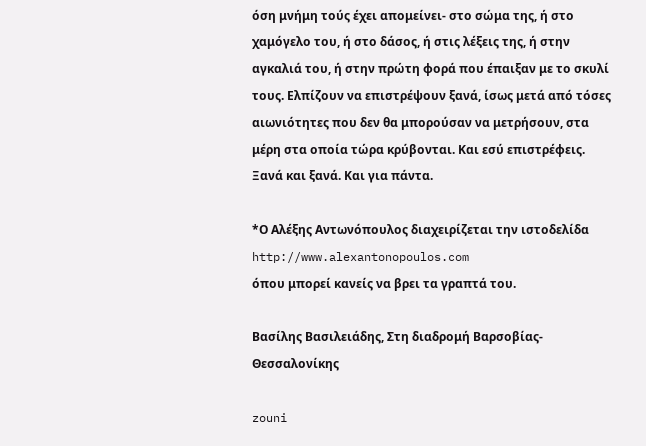όση μνήμη τούς έχει απομείνει- στο σώμα της, ή στο χαμόγελο του, ή στο δάσος, ή στις λέξεις της, ή στην αγκαλιά του, ή στην πρώτη φορά που έπαιξαν με το σκυλί τους. Ελπίζουν να επιστρέψουν ξανά, ίσως μετά από τόσες αιωνιότητες που δεν θα μπορούσαν να μετρήσουν, στα μέρη στα οποία τώρα κρύβονται. Και εσύ επιστρέφεις. Ξανά και ξανά. Και για πάντα.

*Ο Αλέξης Αντωνόπουλος διαχειρίζεται την ιστοδελίδα http://www.alexantonopoulos.com
όπου μπορεί κανείς να βρει τα γραπτά του.

Βασίλης Βασιλειάδης, Στη διαδρομή Βαρσοβίας-Θεσσαλονίκης

zouni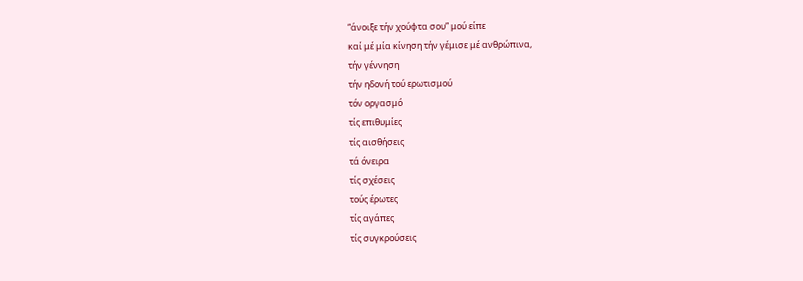“άνοιξε τήν χούφτα σου” μού είπε
καί μέ μία κίνηση τήν γέμισε μέ ανθρώπινα,
τήν γέννηση
τήν ηδονή τού ερωτισμού
τόν οργασμό
τίς επιθυμίες
τίς αισθήσεις
τά όνειρα
τίς σχέσεις
τούς έρωτες
τίς αγάπες
τίς συγκρούσεις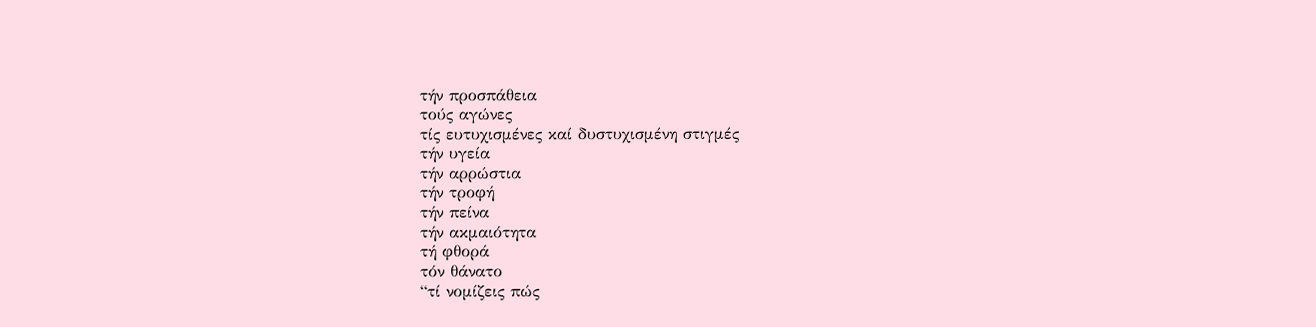τήν προσπάθεια
τούς αγώνες
τίς ευτυχισμένες καί δυστυχισμένη στιγμές
τήν υγεία
τήν αρρώστια
τήν τροφή
τήν πείνα
τήν ακμαιότητα
τή φθορά
τόν θάνατο
“τί νομίζεις πώς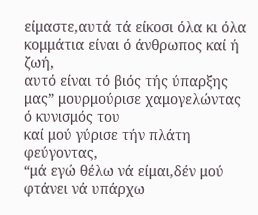είμαστε,αυτά τά είκοσι όλα κι όλα κομμάτια είναι ό άνθρωπος καί ή ζωή,
αυτό είναι τό βιός τής ύπαρξης μας” μουρμούρισε χαμογελώντας ό κυνισμός του
καί μού γύρισε τήν πλάτη φεύγοντας,
“μά εγώ θέλω νά είμαι,δέν μού φτάνει νά υπάρχω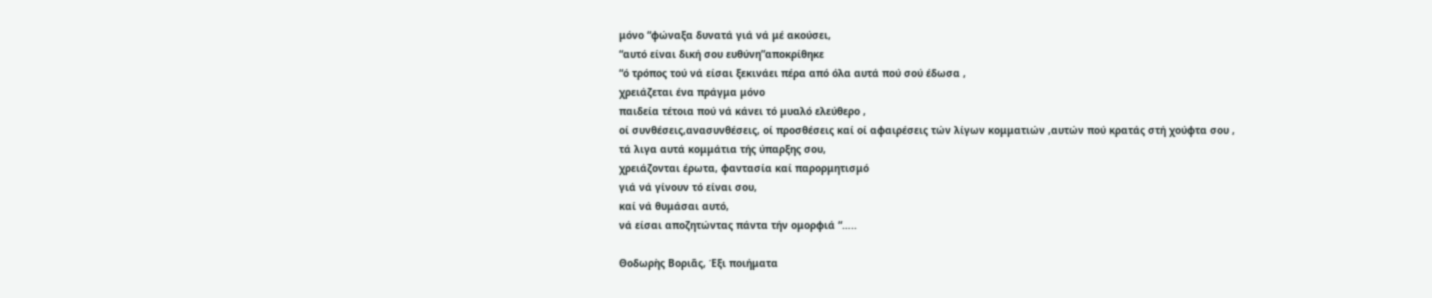μόνο “φώναξα δυνατά γιά νά μέ ακούσει,
“αυτό είναι δική σου ευθύνη”αποκρίθηκε
“ό τρόπος τού νά είσαι ξεκινάει πέρα από όλα αυτά πού σού έδωσα ,
χρειάζεται ένα πράγμα μόνο
παιδεία τέτοια πού νά κάνει τό μυαλό ελεύθερο ,
οί συνθέσεις,ανασυνθέσεις, οί προσθέσεις καί οί αφαιρέσεις τών λίγων κομματιών ,αυτών πού κρατάς στή χούφτα σου ,
τά λιγα αυτά κομμάτια τής ύπαρξης σου,
χρειάζονται έρωτα, φαντασία καί παρορμητισμό
γιά νά γίνουν τό είναι σου,
καί νά θυμάσαι αυτό,
νά είσαι αποζητώντας πάντα τήν ομορφιά “…..

Θοδωρὴς Βοριᾶς, Έξι ποιήματα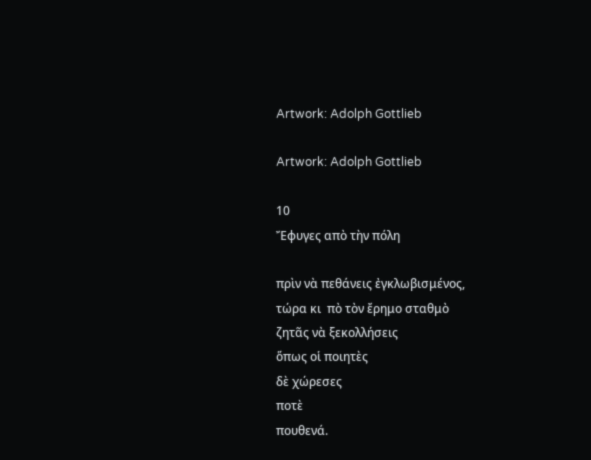Artwork: Adolph Gottlieb

Artwork: Adolph Gottlieb

10
Ἔφυγες απὸ τὴν πόλη

πρὶν νὰ πεθάνεις ἐγκλωβισμένος,
τώρα κι  πὸ τὸν ἔρημο σταθμὸ
ζητᾶς νὰ ξεκολλήσεις
ὅπως οἱ ποιητὲς
δὲ χώρεσες
ποτὲ
πουθενά.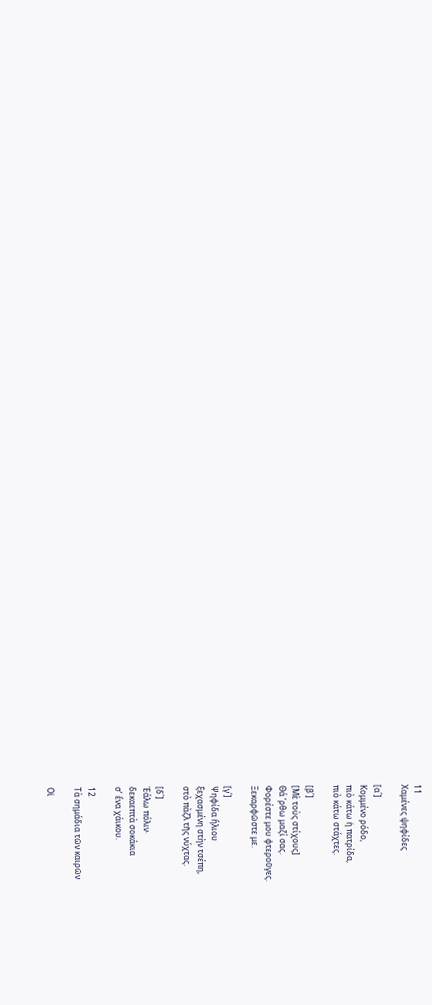11
Χαμένες ψηφίδες

[α΄]
Κομμένο ρόδο,
πιὸ κάτω ἡ πατρίδα,
πιὸ κάτω στάχτες.

[β΄]
[Μὲ τοὺς στίχους]
Θά ’ρθω μαζί σας.
Φορέστε μου φτεροῦγες.
Ξεκαρφῶστε με.

[γ΄]
Ψηφίδα ἥλιου
ξεχασμένη στὴν τσέπη,
στὸ πὰζλ τῆς νύχτας.

[δ΄]
Ἑάλω πόλιν·
δεκαεπτὰ σοκάκια
σ’ ἕνα χάικου.

12
Τὰ σημάδια τῶν καιρῶν

Οἱ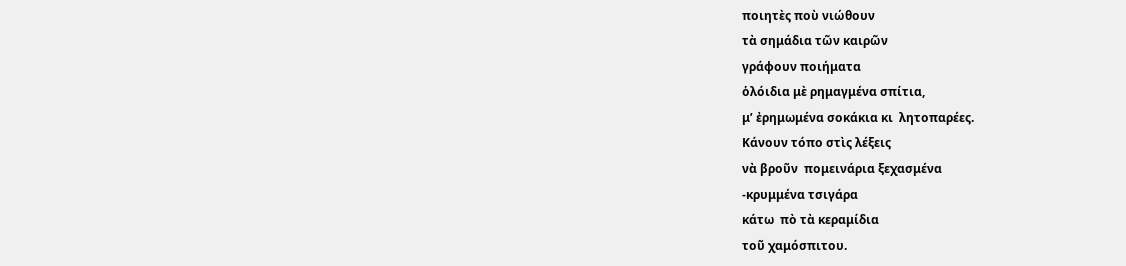ποιητὲς ποὺ νιώθουν
τὰ σημάδια τῶν καιρῶν
γράφουν ποιήματα
ὁλόιδια μὲ ρημαγμένα σπίτια,
μ’ ἐρημωμένα σοκάκια κι  λητοπαρέες.
Κάνουν τόπο στὶς λέξεις
νὰ βροῦν  πομεινάρια ξεχασμένα
-κρυμμένα τσιγάρα
κάτω  πὸ τὰ κεραμίδια
τοῦ χαμόσπιτου.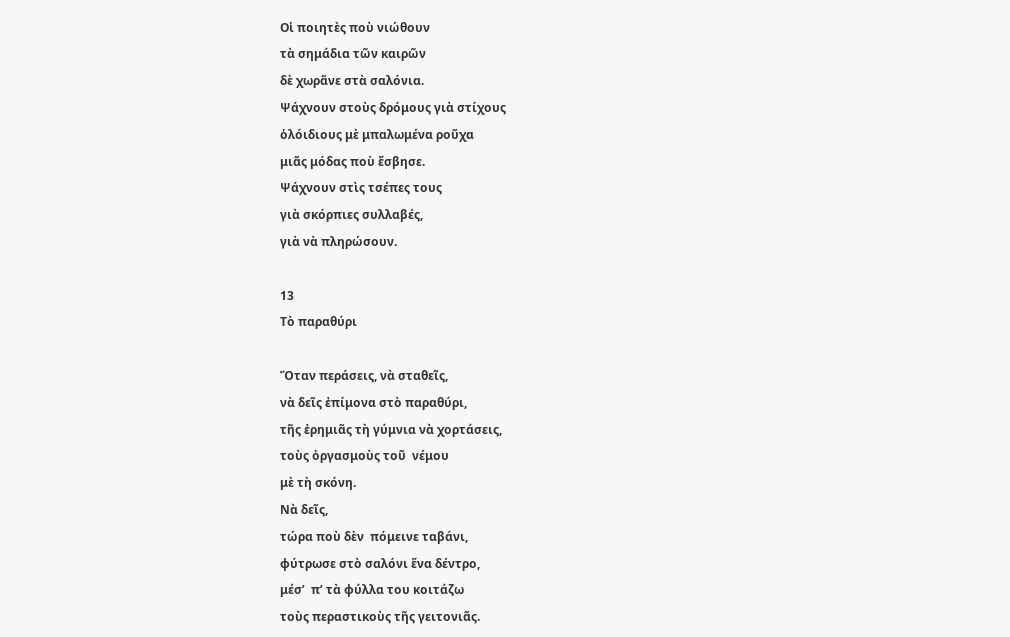Οἱ ποιητὲς ποὺ νιώθουν
τὰ σημάδια τῶν καιρῶν
δὲ χωρᾶνε στὰ σαλόνια.
Ψάχνουν στοὺς δρόμους γιὰ στίχους
ὁλόιδιους μὲ μπαλωμένα ροῦχα
μιᾶς μόδας ποὺ ἔσβησε.
Ψάχνουν στὶς τσέπες τους
γιὰ σκόρπιες συλλαβές,
γιὰ νὰ πληρώσουν.

13
Τὸ παραθύρι

Ὅταν περάσεις, νὰ σταθεῖς,
νὰ δεῖς ἐπίμονα στὸ παραθύρι,
τῆς ἐρημιᾶς τὴ γύμνια νὰ χορτάσεις,
τοὺς ὀργασμοὺς τοῦ  νέμου
μὲ τὴ σκόνη.
Νὰ δεῖς,
τώρα ποὺ δὲν  πόμεινε ταβάνι,
φύτρωσε στὸ σαλόνι ἕνα δέντρο,
μέσ’  π’ τὰ φύλλα του κοιτάζω
τοὺς περαστικοὺς τῆς γειτονιᾶς.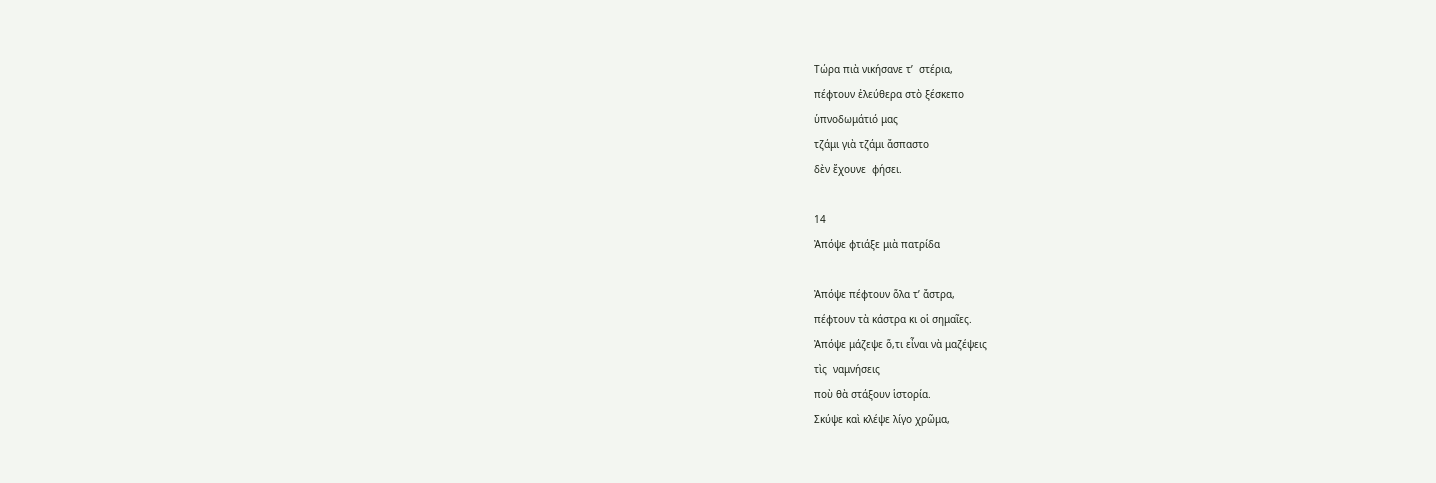Τώρα πιὰ νικήσανε τ’  στέρια,
πέφτουν ἐλεύθερα στὸ ξέσκεπο
ὑπνοδωμάτιό μας
τζάμι γιὰ τζάμι ἄσπαστο
δὲν ἔχουνε  φήσει.

14
Ἀπόψε φτιάξε μιὰ πατρίδα

Ἀπόψε πέφτουν ὅλα τ’ ἄστρα,
πέφτουν τὰ κάστρα κι οἱ σημαῖες.
Ἀπόψε μάζεψε ὅ,τι εἶναι νὰ μαζέψεις
τὶς  ναμνήσεις
ποὺ θὰ στάξουν ἱστορία.
Σκύψε καὶ κλέψε λίγο χρῶμα,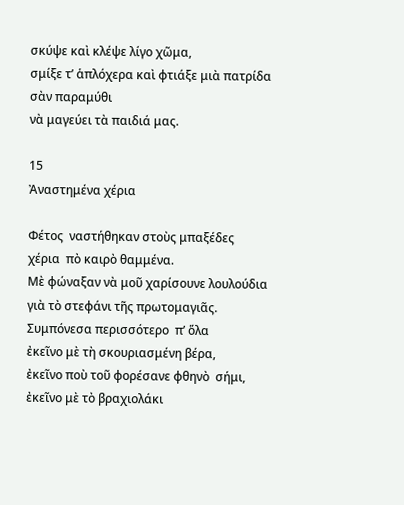σκύψε καὶ κλέψε λίγο χῶμα,
σμίξε τ’ ἁπλόχερα καὶ φτιάξε μιὰ πατρίδα
σὰν παραμύθι
νὰ μαγεύει τὰ παιδιά μας.

15
Ἀναστημένα χέρια

Φέτος  ναστήθηκαν στοὺς μπαξέδες
χέρια  πὸ καιρὸ θαμμένα.
Μὲ φώναξαν νὰ μοῦ χαρίσουνε λουλούδια
γιὰ τὸ στεφάνι τῆς πρωτομαγιᾶς.
Συμπόνεσα περισσότερο  π’ ὅλα
ἐκεῖνο μὲ τὴ σκουριασμένη βέρα,
ἐκεῖνο ποὺ τοῦ φορέσανε φθηνὸ  σήμι,
ἐκεῖνο μὲ τὸ βραχιολάκι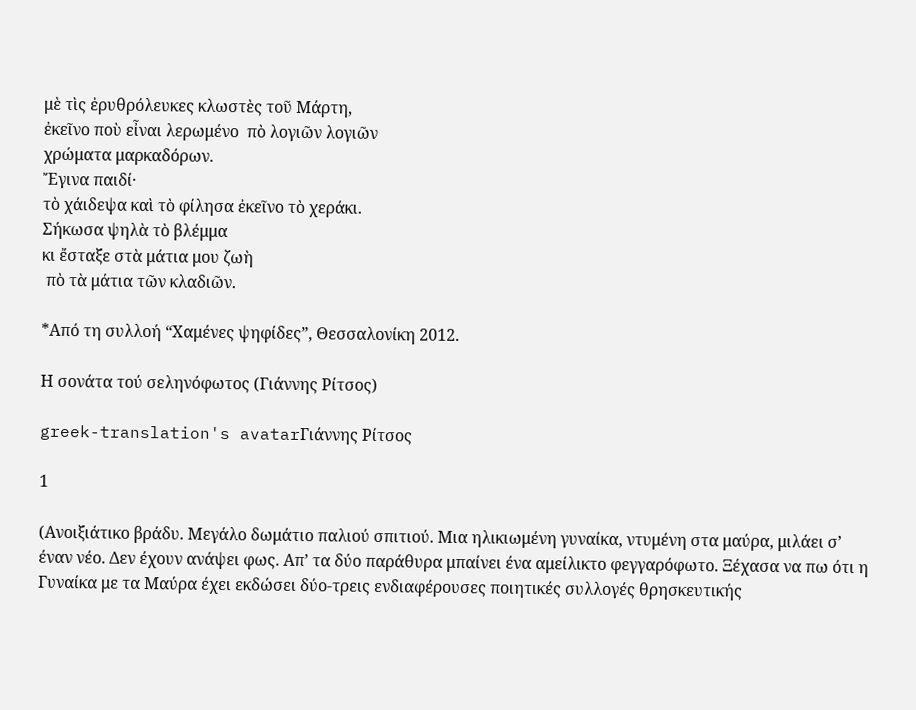μὲ τὶς ἐρυθρόλευκες κλωστὲς τοῦ Μάρτη,
ἐκεῖνο ποὺ εἶναι λερωμένο  πὸ λογιῶν λογιῶν
χρώματα μαρκαδόρων.
Ἔγινα παιδί·
τὸ χάιδεψα καὶ τὸ φίλησα ἐκεῖνο τὸ χεράκι.
Σήκωσα ψηλὰ τὸ βλέμμα
κι ἔσταξε στὰ μάτια μου ζωὴ
 πὸ τὰ μάτια τῶν κλαδιῶν.

*Από τη συλλοή “Χαμένες ψηφίδες”, Θεσσαλονίκη 2012.

Η σονάτα τού σεληνόφωτος (Γιάννης Ρίτσος)

greek-translation's avatarΓιάννης Ρίτσος

1

(Ανοιξιάτικο βράδυ. Μεγάλο δωμάτιο παλιού σπιτιού. Μια ηλικιωμένη γυναίκα, ντυμένη στα μαύρα, μιλάει σ’ έναν νέο. Δεν έχουν ανάψει φως. Απ’ τα δύο παράθυρα μπαίνει ένα αμείλικτο φεγγαρόφωτο. Ξέχασα να πω ότι η Γυναίκα με τα Μαύρα έχει εκδώσει δύο-τρεις ενδιαφέρουσες ποιητικές συλλογές θρησκευτικής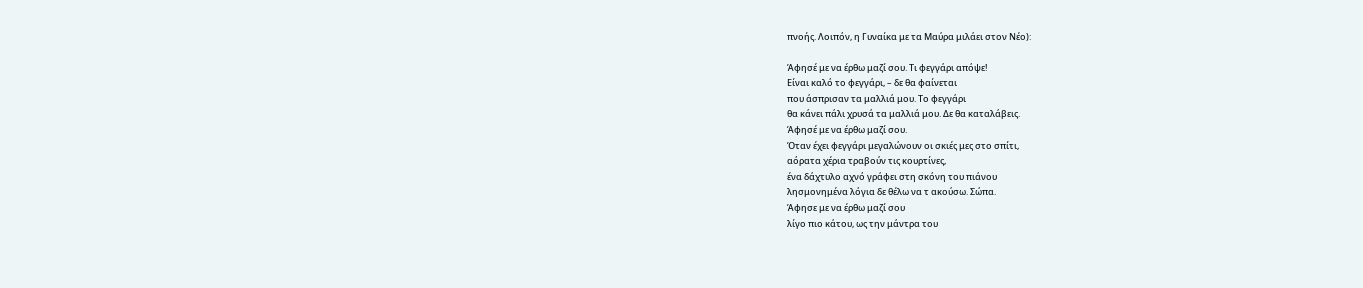πνοής. Λοιπόν, η Γυναίκα με τα Μαύρα μιλάει στον Νέο):

Άφησέ με να έρθω μαζί σου. Τι φεγγάρι απόψε!
Είναι καλό το φεγγάρι, – δε θα φαίνεται
που άσπρισαν τα μαλλιά μου. Το φεγγάρι
θα κάνει πάλι χρυσά τα μαλλιά μου. Δε θα καταλάβεις.
Άφησέ με να έρθω μαζί σου.
Όταν έχει φεγγάρι μεγαλώνουν οι σκιές μες στο σπίτι,
αόρατα χέρια τραβούν τις κουρτίνες,
ένα δάχτυλο αχνό γράφει στη σκόνη του πιάνου
λησμονημένα λόγια δε θέλω να τ ακούσω. Σώπα.
Άφησε με να έρθω μαζί σου
λίγο πιο κάτου, ως την μάντρα του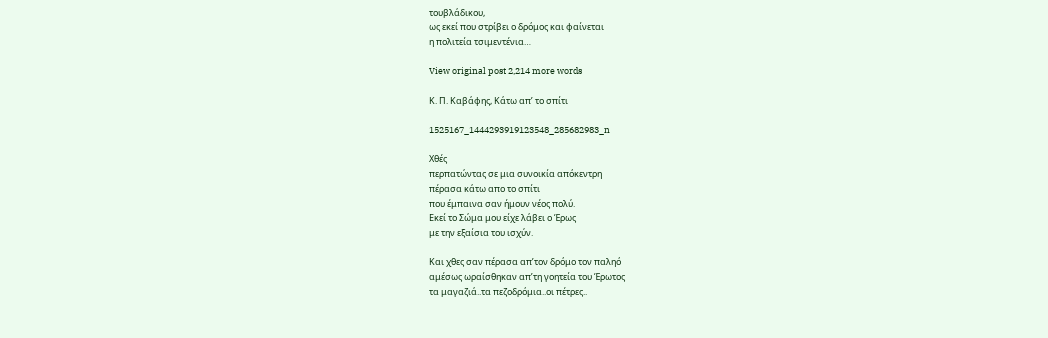τουβλάδικου,
ως εκεί που στρίβει ο δρόμος και φαίνεται
η πολιτεία τσιμεντένια…

View original post 2,214 more words

Κ. Π. Καβάφης, Κάτω απ’ το σπίτι

1525167_1444293919123548_285682983_n

Χθές
περπατώντας σε μια συνοικία απόκεντρη
πέρασα κάτω απο το σπίτι
που έμπαινα σαν ήμουν νέος πολύ.
Εκεί το Σώμα μου είχε λάβει ο Έρως
με την εξαίσια του ισχύν.

Και χθες σαν πέρασα απ’τον δρόμο τον παληό
αμέσως ωραίσθηκαν απ’τη γοητεία του Έρωτος
τα μαγαζιά..τα πεζοδρόμια..οι πέτρες..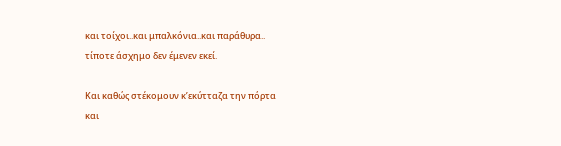και τοίχοι..και μπαλκόνια..και παράθυρα..
τίποτε άσχημο δεν έμενεν εκεί.

Και καθώς στέκομουν κ’εκύτταζα την πόρτα
και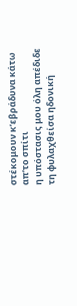στέκομουν κ’εβράδυνα κάτω απ’το σπίτι
η υπόστασις μου όλη απέδιδε
τη φυλαχθείσα ηδονική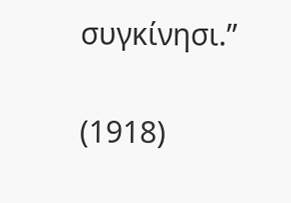συγκίνησι.”

(1918)